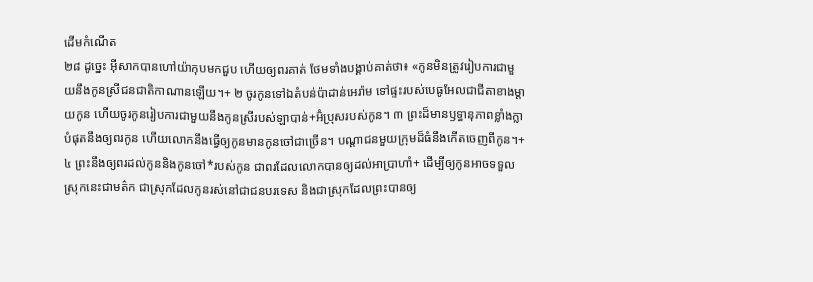ដើមកំណើត
២៨ ដូច្នេះ អ៊ីសាកបានហៅយ៉ាកុបមកជួប ហើយឲ្យពរគាត់ ថែមទាំងបង្គាប់គាត់ថា៖ «កូនមិនត្រូវរៀបការជាមួយនឹងកូនស្រីជនជាតិកាណានឡើយ។+ ២ ចូរកូនទៅឯតំបន់ប៉ាដាន់អេរ៉ាម ទៅផ្ទះរបស់បេធូអែលជាជីតាខាងម្ដាយកូន ហើយចូរកូនរៀបការជាមួយនឹងកូនស្រីរបស់ឡាបាន់+អ៊ំប្រុសរបស់កូន។ ៣ ព្រះដ៏មានឫទ្ធានុភាពខ្លាំងក្លាបំផុតនឹងឲ្យពរកូន ហើយលោកនឹងធ្វើឲ្យកូនមានកូនចៅជាច្រើន។ បណ្ដាជនមួយក្រុមដ៏ធំនឹងកើតចេញពីកូន។+ ៤ ព្រះនឹងឲ្យពរដល់កូននិងកូនចៅ*របស់កូន ជាពរដែលលោកបានឲ្យដល់អាប្រាហាំ+ ដើម្បីឲ្យកូនអាចទទួលស្រុកនេះជាមត៌ក ជាស្រុកដែលកូនរស់នៅជាជនបរទេស និងជាស្រុកដែលព្រះបានឲ្យ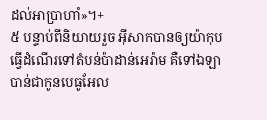ដល់អាប្រាហាំ»។+
៥ បន្ទាប់ពីនិយាយរួច អ៊ីសាកបានឲ្យយ៉ាកុបធ្វើដំណើរទៅតំបន់ប៉ាដាន់អេរ៉ាម គឺទៅឯឡាបាន់ជាកូនបេធូអែល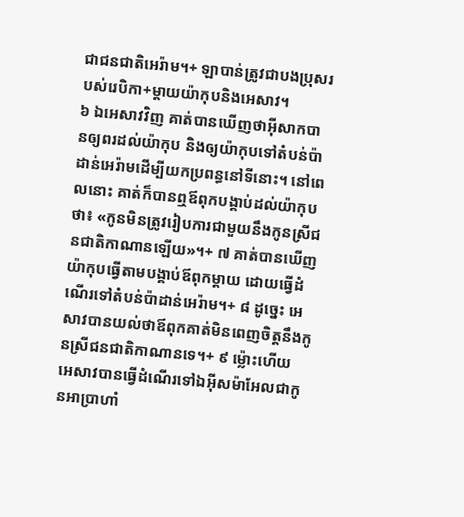ជាជនជាតិអេរ៉ាម។+ ឡាបាន់ត្រូវជាបងប្រុសរបស់រេបិកា+ម្ដាយយ៉ាកុបនិងអេសាវ។
៦ ឯអេសាវវិញ គាត់បានឃើញថាអ៊ីសាកបានឲ្យពរដល់យ៉ាកុប និងឲ្យយ៉ាកុបទៅតំបន់ប៉ាដាន់អេរ៉ាមដើម្បីយកប្រពន្ធនៅទីនោះ។ នៅពេលនោះ គាត់ក៏បានឮឪពុកបង្គាប់ដល់យ៉ាកុបថា៖ «កូនមិនត្រូវរៀបការជាមួយនឹងកូនស្រីជនជាតិកាណានឡើយ»។+ ៧ គាត់បានឃើញយ៉ាកុបធ្វើតាមបង្គាប់ឪពុកម្ដាយ ដោយធ្វើដំណើរទៅតំបន់ប៉ាដាន់អេរ៉ាម។+ ៨ ដូច្នេះ អេសាវបានយល់ថាឪពុកគាត់មិនពេញចិត្តនឹងកូនស្រីជនជាតិកាណានទេ។+ ៩ ម្ល៉ោះហើយ អេសាវបានធ្វើដំណើរទៅឯអ៊ីសម៉ាអែលជាកូនអាប្រាហាំ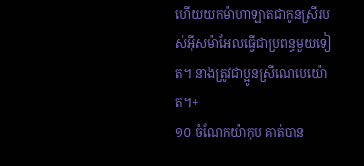ហើយយកម៉ាហាឡាតជាកូនស្រីរបស់អ៊ីសម៉ាអែលធ្វើជាប្រពន្ធមួយទៀត។ នាងត្រូវជាប្អូនស្រីណេបេយ៉ោត។+
១០ ចំណែកយ៉ាកុប គាត់បាន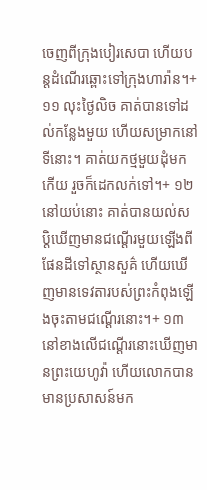ចេញពីក្រុងបៀរសេបា ហើយបន្តដំណើរឆ្ពោះទៅក្រុងហារ៉ាន។+ ១១ លុះថ្ងៃលិច គាត់បានទៅដល់កន្លែងមួយ ហើយសម្រាកនៅទីនោះ។ គាត់យកថ្មមួយដុំមកកើយ រួចក៏ដេកលក់ទៅ។+ ១២ នៅយប់នោះ គាត់បានយល់សប្ដិឃើញមានជណ្ដើរមួយឡើងពីផែនដីទៅស្ថានសួគ៌ ហើយឃើញមានទេវតារបស់ព្រះកំពុងឡើងចុះតាមជណ្ដើរនោះ។+ ១៣ នៅខាងលើជណ្ដើរនោះឃើញមានព្រះយេហូវ៉ា ហើយលោកបានមានប្រសាសន៍មក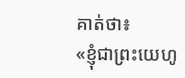គាត់ថា៖
«ខ្ញុំជាព្រះយេហូ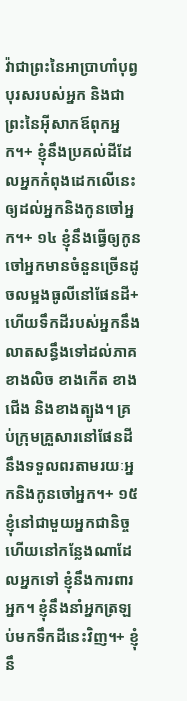វ៉ាជាព្រះនៃអាប្រាហាំបុព្វបុរសរបស់អ្នក និងជាព្រះនៃអ៊ីសាកឪពុកអ្នក។+ ខ្ញុំនឹងប្រគល់ដីដែលអ្នកកំពុងដេកលើនេះ ឲ្យដល់អ្នកនិងកូនចៅអ្នក។+ ១៤ ខ្ញុំនឹងធ្វើឲ្យកូនចៅអ្នកមានចំនួនច្រើនដូចលម្អងធូលីនៅផែនដី+ ហើយទឹកដីរបស់អ្នកនឹងលាតសន្ធឹងទៅដល់ភាគខាងលិច ខាងកើត ខាងជើង និងខាងត្បូង។ គ្រប់ក្រុមគ្រួសារនៅផែនដីនឹងទទួលពរតាមរយៈអ្នកនិងកូនចៅអ្នក។+ ១៥ ខ្ញុំនៅជាមួយអ្នកជានិច្ច ហើយនៅកន្លែងណាដែលអ្នកទៅ ខ្ញុំនឹងការពារអ្នក។ ខ្ញុំនឹងនាំអ្នកត្រឡប់មកទឹកដីនេះវិញ។+ ខ្ញុំនឹ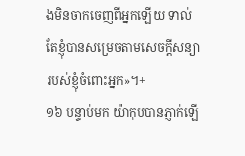ងមិនចាកចេញពីអ្នកឡើយ ទាល់តែខ្ញុំបានសម្រេចតាមសេចក្ដីសន្យារបស់ខ្ញុំចំពោះអ្នក»។+
១៦ បន្ទាប់មក យ៉ាកុបបានភ្ញាក់ឡើ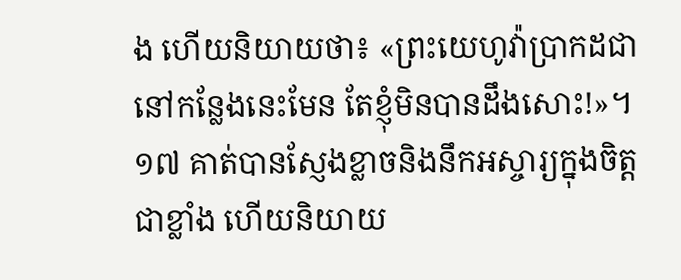ង ហើយនិយាយថា៖ «ព្រះយេហូវ៉ាប្រាកដជានៅកន្លែងនេះមែន តែខ្ញុំមិនបានដឹងសោះ!»។ ១៧ គាត់បានស្ញែងខ្លាចនិងនឹកអស្ចារ្យក្នុងចិត្តជាខ្លាំង ហើយនិយាយ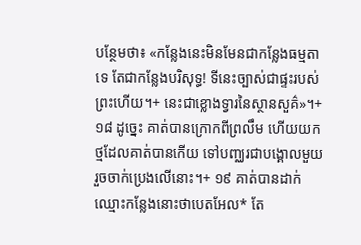បន្ថែមថា៖ «កន្លែងនេះមិនមែនជាកន្លែងធម្មតាទេ តែជាកន្លែងបរិសុទ្ធ! ទីនេះច្បាស់ជាផ្ទះរបស់ព្រះហើយ។+ នេះជាខ្លោងទ្វារនៃស្ថានសួគ៌»។+ ១៨ ដូច្នេះ គាត់បានក្រោកពីព្រលឹម ហើយយកថ្មដែលគាត់បានកើយ ទៅបញ្ឈរជាបង្គោលមួយ រួចចាក់ប្រេងលើនោះ។+ ១៩ គាត់បានដាក់ឈ្មោះកន្លែងនោះថាបេតអែល* តែ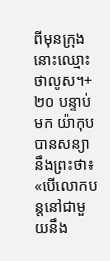ពីមុនក្រុងនោះឈ្មោះថាលូស។+
២០ បន្ទាប់មក យ៉ាកុបបានសន្យានឹងព្រះថា៖ «បើលោកបន្តនៅជាមួយនឹង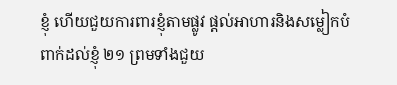ខ្ញុំ ហើយជួយការពារខ្ញុំតាមផ្លូវ ផ្ដល់អាហារនិងសម្លៀកបំពាក់ដល់ខ្ញុំ ២១ ព្រមទាំងជួយ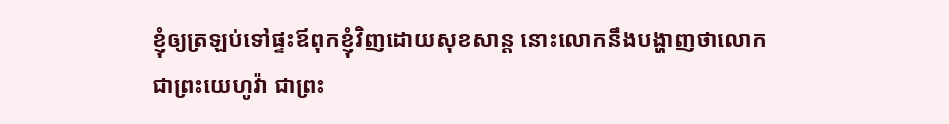ខ្ញុំឲ្យត្រឡប់ទៅផ្ទះឪពុកខ្ញុំវិញដោយសុខសាន្ត នោះលោកនឹងបង្ហាញថាលោកជាព្រះយេហូវ៉ា ជាព្រះ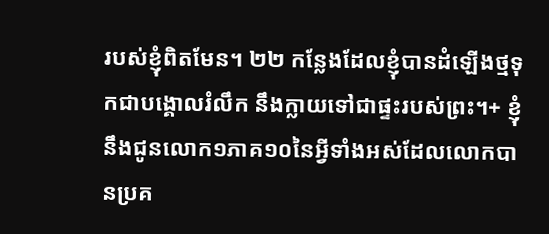របស់ខ្ញុំពិតមែន។ ២២ កន្លែងដែលខ្ញុំបានដំឡើងថ្មទុកជាបង្គោលរំលឹក នឹងក្លាយទៅជាផ្ទះរបស់ព្រះ។+ ខ្ញុំនឹងជូនលោក១ភាគ១០នៃអ្វីទាំងអស់ដែលលោកបានប្រគ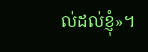ល់ដល់ខ្ញុំ»។